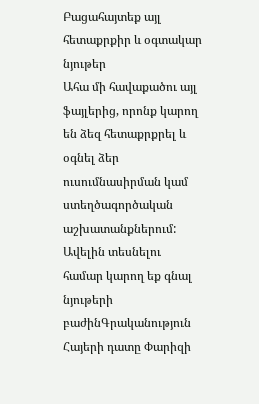Բացահայտեք այլ հետաքրքիր և օգտակար նյութեր
Ահա մի հավաքածու այլ ֆայլերից, որոնք կարող են ձեզ հետաքրքրել և օգնել ձեր ուսումնասիրման կամ ստեղծագործական աշխատանքներում: Ավելին տեսնելու համար կարող եք գնալ նյութերի բաժինԳրականություն
Հայերի դատը Փարիզի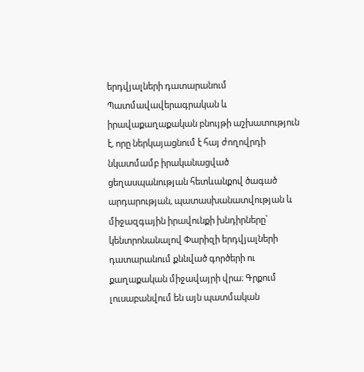երդվյալների դատարանում
Պատմավավերագրական և իրավաքաղաքական բնույթի աշխատություն է, որը ներկայացնում է հայ ժողովրդի նկատմամբ իրականացված ցեղասպանության հետևանքով ծագած արդարության, պատասխանատվության և միջազգային իրավունքի խնդիրները՝ կենտրոնանալով Փարիզի երդվյալների դատարանում քննված գործերի ու քաղաքական միջավայրի վրա։ Գրքում լուսաբանվում են այն պատմական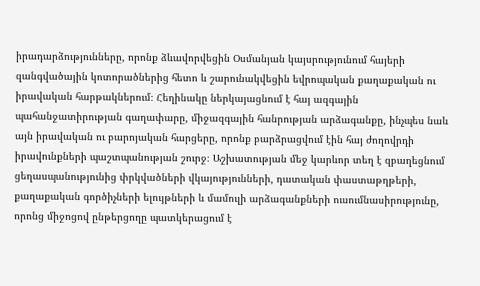իրադարձությունները, որոնք ձևավորվեցին Օսմանյան կայսրությունում հայերի զանգվածային կոտորածներից հետո և շարունակվեցին եվրոպական քաղաքական ու իրավական հարթակներում։ Հեղինակը ներկայացնում է հայ ազգային պահանջատիրության գաղափարը, միջազգային հանրության արձագանքը, ինչպես նաև այն իրավական ու բարոյական հարցերը, որոնք բարձրացվում էին հայ ժողովրդի իրավունքների պաշտպանության շուրջ։ Աշխատության մեջ կարևոր տեղ է զբաղեցնում ցեղասպանությունից փրկվածների վկայությունների, դատական փաստաթղթերի, քաղաքական գործիչների ելույթների և մամուլի արձագանքների ուսումնասիրությունը, որոնց միջոցով ընթերցողը պատկերացում է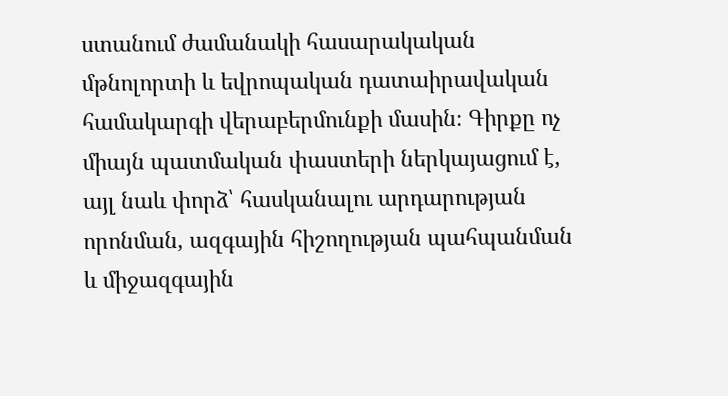ստանում ժամանակի հասարակական մթնոլորտի և եվրոպական դատաիրավական համակարգի վերաբերմունքի մասին։ Գիրքը ոչ միայն պատմական փաստերի ներկայացում է, այլ նաև փորձ՝ հասկանալու արդարության որոնման, ազգային հիշողության պահպանման և միջազգային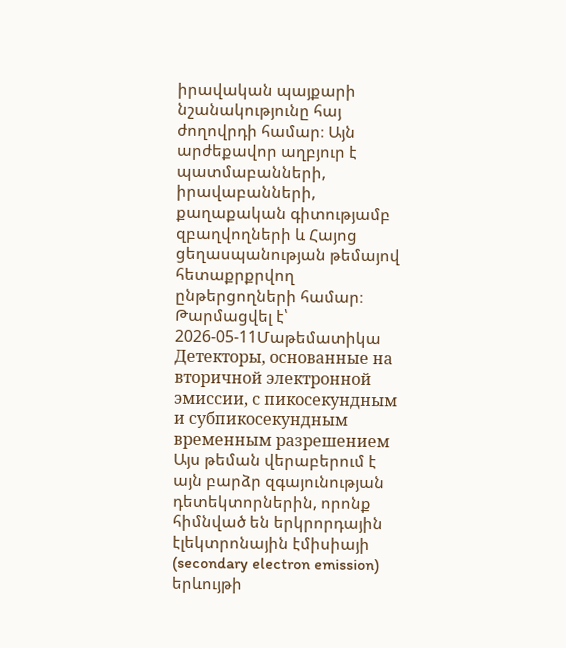իրավական պայքարի նշանակությունը հայ ժողովրդի համար։ Այն արժեքավոր աղբյուր է պատմաբանների, իրավաբանների, քաղաքական գիտությամբ զբաղվողների և Հայոց ցեղասպանության թեմայով հետաքրքրվող ընթերցողների համար։
Թարմացվել է՝ 2026-05-11Մաթեմատիկա
Детекторы, основанные на вторичной электронной эмиссии, с пикосекундным и субпикосекундным временным разрешением
Այս թեման վերաբերում է այն բարձր զգայունության դետեկտորներին, որոնք հիմնված են երկրորդային էլեկտրոնային էմիսիայի (secondary electron emission) երևույթի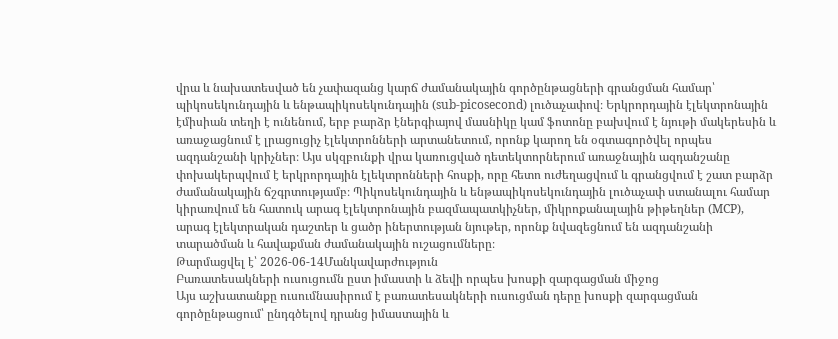վրա և նախատեսված են չափազանց կարճ ժամանակային գործընթացների գրանցման համար՝ պիկոսեկունդային և ենթապիկոսեկունդային (sub-picosecond) լուծաչափով։ Երկրորդային էլեկտրոնային էմիսիան տեղի է ունենում, երբ բարձր էներգիայով մասնիկը կամ ֆոտոնը բախվում է նյութի մակերեսին և առաջացնում է լրացուցիչ էլեկտրոնների արտանետում, որոնք կարող են օգտագործվել որպես ազդանշանի կրիչներ։ Այս սկզբունքի վրա կառուցված դետեկտորներում առաջնային ազդանշանը փոխակերպվում է երկրորդային էլեկտրոնների հոսքի, որը հետո ուժեղացվում և գրանցվում է շատ բարձր ժամանակային ճշգրտությամբ։ Պիկոսեկունդային և ենթապիկոսեկունդային լուծաչափ ստանալու համար կիրառվում են հատուկ արագ էլեկտրոնային բազմապատկիչներ, միկրոքանալային թիթեղներ (MCP), արագ էլեկտրական դաշտեր և ցածր իներտության նյութեր, որոնք նվազեցնում են ազդանշանի տարածման և հավաքման ժամանակային ուշացումները։
Թարմացվել է՝ 2026-06-14Մանկավարժություն
Բառատեսակների ուսուցումն ըստ իմաստի և ձեվի որպես խոսքի զարգացման միջոց
Այս աշխատանքը ուսումնասիրում է բառատեսակների ուսուցման դերը խոսքի զարգացման գործընթացում՝ ընդգծելով դրանց իմաստային և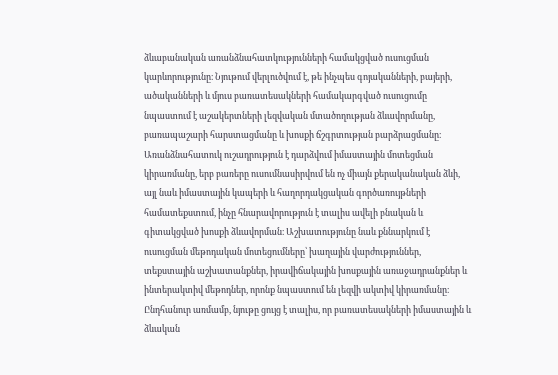ձևաբանական առանձնահատկությունների համակցված ուսուցման կարևորությունը։ Նյութում վերլուծվում է, թե ինչպես գոյականների, բայերի, ածականների և մյուս բառատեսակների համակարգված ուսուցումը նպաստում է աշակերտների լեզվական մտածողության ձևավորմանը, բառապաշարի հարստացմանը և խոսքի ճշգրտության բարձրացմանը։ Առանձնահատուկ ուշադրություն է դարձվում իմաստային մոտեցման կիրառմանը, երբ բառերը ուսումնասիրվում են ոչ միայն քերականական ձևի, այլ նաև իմաստային կապերի և հաղորդակցական գործառույթների համատեքստում, ինչը հնարավորություն է տալիս ավելի բնական և գիտակցված խոսքի ձևավորման։ Աշխատությունը նաև քննարկում է ուսուցման մեթոդական մոտեցումները՝ խաղային վարժություններ, տեքստային աշխատանքներ, իրավիճակային խոսքային առաջադրանքներ և ինտերակտիվ մեթոդներ, որոնք նպաստում են լեզվի ակտիվ կիրառմանը։ Ընդհանուր առմամբ, նյութը ցույց է տալիս, որ բառատեսակների իմաստային և ձևական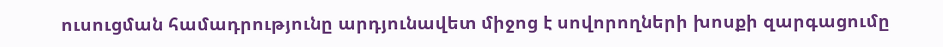ուսուցման համադրությունը արդյունավետ միջոց է սովորողների խոսքի զարգացումը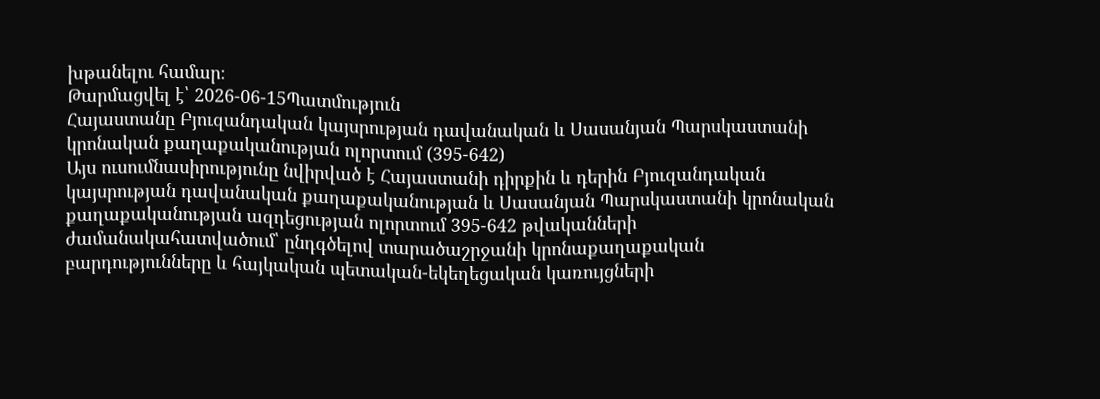խթանելու համար։
Թարմացվել է՝ 2026-06-15Պատմություն
Հայաստանը Բյուզանդական կայսրության դավանական և Սասանյան Պարսկաստանի կրոնական քաղաքականության ոլորտում (395-642)
Այս ուսումնասիրությունը նվիրված է Հայաստանի դիրքին և դերին Բյուզանդական կայսրության դավանական քաղաքականության և Սասանյան Պարսկաստանի կրոնական քաղաքականության ազդեցության ոլորտում 395-642 թվականների ժամանակահատվածում՝ ընդգծելով տարածաշրջանի կրոնաքաղաքական բարդությունները և հայկական պետական-եկեղեցական կառույցների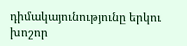դիմակայունությունը երկու խոշոր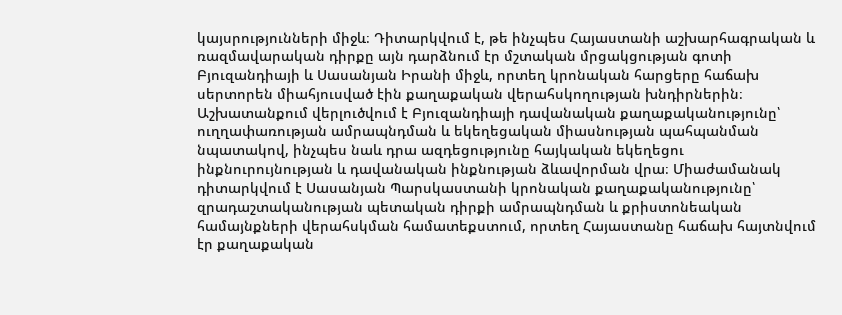կայսրությունների միջև։ Դիտարկվում է, թե ինչպես Հայաստանի աշխարհագրական և ռազմավարական դիրքը այն դարձնում էր մշտական մրցակցության գոտի Բյուզանդիայի և Սասանյան Իրանի միջև, որտեղ կրոնական հարցերը հաճախ սերտորեն միահյուսված էին քաղաքական վերահսկողության խնդիրներին։ Աշխատանքում վերլուծվում է Բյուզանդիայի դավանական քաղաքականությունը՝ ուղղափառության ամրապնդման և եկեղեցական միասնության պահպանման նպատակով, ինչպես նաև դրա ազդեցությունը հայկական եկեղեցու ինքնուրույնության և դավանական ինքնության ձևավորման վրա։ Միաժամանակ դիտարկվում է Սասանյան Պարսկաստանի կրոնական քաղաքականությունը՝ զրադաշտականության պետական դիրքի ամրապնդման և քրիստոնեական համայնքների վերահսկման համատեքստում, որտեղ Հայաստանը հաճախ հայտնվում էր քաղաքական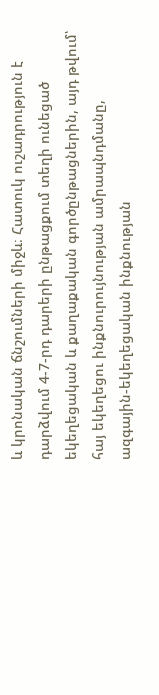և կրոնական ճնշումների միջև։ Հատուկ ուշադրություն է դարձվում 4-7-րդ դարերի ընթացքում տեղի ունեցած եկեղեցական և քաղաքական գործընթացներին, այդ թվում՝ հայ եկեղեցու ինքնուրույնության ամրապնդմանը, ազգային-եկեղեցական ինքնության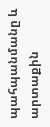պահպանմանը և արտաքին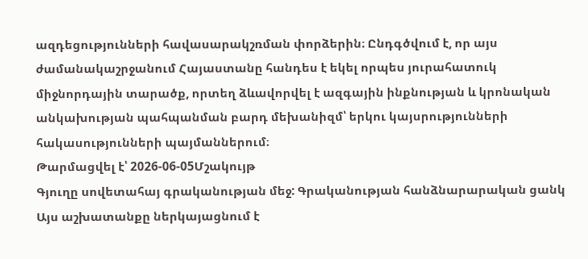ազդեցությունների հավասարակշռման փորձերին։ Ընդգծվում է, որ այս ժամանակաշրջանում Հայաստանը հանդես է եկել որպես յուրահատուկ միջնորդային տարածք, որտեղ ձևավորվել է ազգային ինքնության և կրոնական անկախության պահպանման բարդ մեխանիզմ՝ երկու կայսրությունների հակասությունների պայմաններում։
Թարմացվել է՝ 2026-06-05Մշակույթ
Գյուղը սովետահայ գրականության մեջ: Գրականության հանձնարարական ցանկ
Այս աշխատանքը ներկայացնում է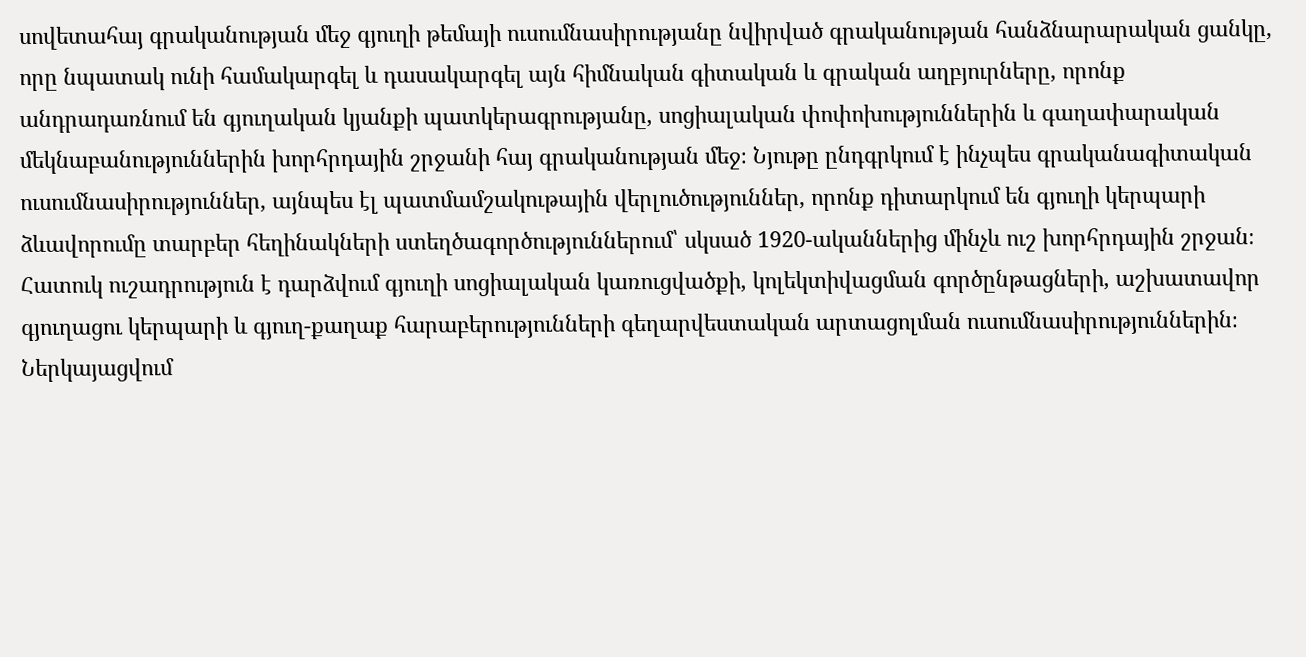սովետահայ գրականության մեջ գյուղի թեմայի ուսումնասիրությանը նվիրված գրականության հանձնարարական ցանկը, որը նպատակ ունի համակարգել և դասակարգել այն հիմնական գիտական և գրական աղբյուրները, որոնք անդրադառնում են գյուղական կյանքի պատկերագրությանը, սոցիալական փոփոխություններին և գաղափարական մեկնաբանություններին խորհրդային շրջանի հայ գրականության մեջ։ Նյութը ընդգրկում է ինչպես գրականագիտական ուսումնասիրություններ, այնպես էլ պատմամշակութային վերլուծություններ, որոնք դիտարկում են գյուղի կերպարի ձևավորումը տարբեր հեղինակների ստեղծագործություններում՝ սկսած 1920-ականներից մինչև ուշ խորհրդային շրջան։ Հատուկ ուշադրություն է դարձվում գյուղի սոցիալական կառուցվածքի, կոլեկտիվացման գործընթացների, աշխատավոր գյուղացու կերպարի և գյուղ-քաղաք հարաբերությունների գեղարվեստական արտացոլման ուսումնասիրություններին։ Ներկայացվում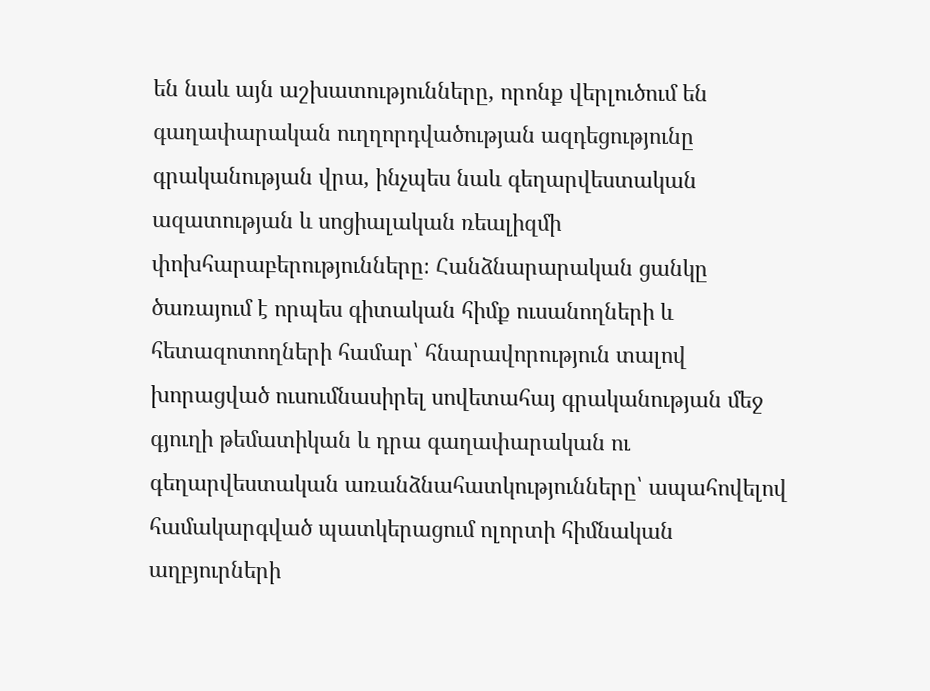են նաև այն աշխատությունները, որոնք վերլուծում են գաղափարական ուղղորդվածության ազդեցությունը գրականության վրա, ինչպես նաև գեղարվեստական ազատության և սոցիալական ռեալիզմի փոխհարաբերությունները։ Հանձնարարական ցանկը ծառայում է որպես գիտական հիմք ուսանողների և հետազոտողների համար՝ հնարավորություն տալով խորացված ուսումնասիրել սովետահայ գրականության մեջ գյուղի թեմատիկան և դրա գաղափարական ու գեղարվեստական առանձնահատկությունները՝ ապահովելով համակարգված պատկերացում ոլորտի հիմնական աղբյուրների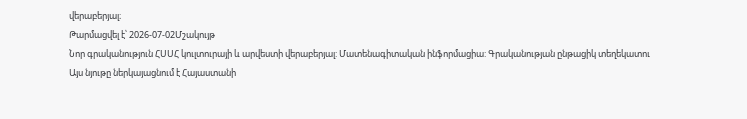վերաբերյալ։
Թարմացվել է՝ 2026-07-02Մշակույթ
Նոր գրականություն ՀՍՍՀ կուլտուրայի և արվեստի վերաբերյալ: Մատենագիտական ինֆորմացիա: Գրականության ընթացիկ տեղեկատու
Այս նյութը ներկայացնում է Հայաստանի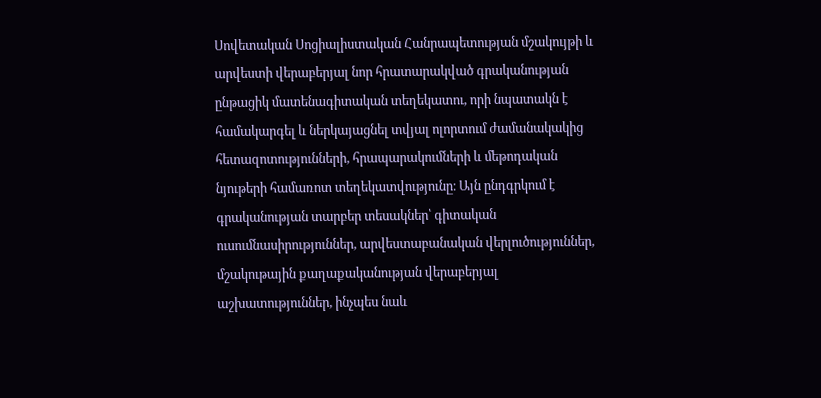Սովետական Սոցիալիստական Հանրապետության մշակույթի և արվեստի վերաբերյալ նոր հրատարակված գրականության ընթացիկ մատենագիտական տեղեկատու, որի նպատակն է համակարգել և ներկայացնել տվյալ ոլորտում ժամանակակից հետազոտությունների, հրապարակումների և մեթոդական նյութերի համառոտ տեղեկատվությունը։ Այն ընդգրկում է գրականության տարբեր տեսակներ՝ գիտական ուսումնասիրություններ, արվեստաբանական վերլուծություններ, մշակութային քաղաքականության վերաբերյալ աշխատություններ, ինչպես նաև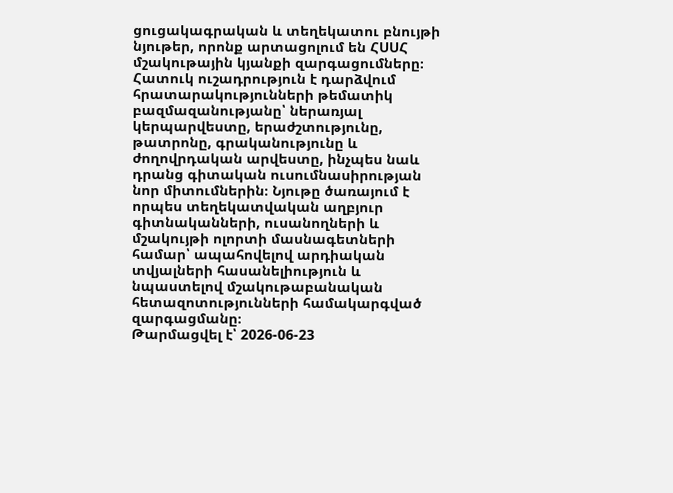ցուցակագրական և տեղեկատու բնույթի նյութեր, որոնք արտացոլում են ՀՍՍՀ մշակութային կյանքի զարգացումները։ Հատուկ ուշադրություն է դարձվում հրատարակությունների թեմատիկ բազմազանությանը՝ ներառյալ կերպարվեստը, երաժշտությունը, թատրոնը, գրականությունը և ժողովրդական արվեստը, ինչպես նաև դրանց գիտական ուսումնասիրության նոր միտումներին։ Նյութը ծառայում է որպես տեղեկատվական աղբյուր գիտնականների, ուսանողների և մշակույթի ոլորտի մասնագետների համար՝ ապահովելով արդիական տվյալների հասանելիություն և նպաստելով մշակութաբանական հետազոտությունների համակարգված զարգացմանը։
Թարմացվել է՝ 2026-06-23